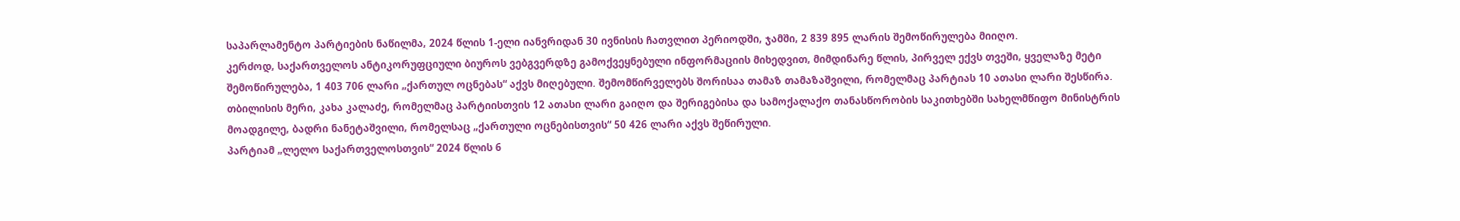საპარლამენტო პარტიების ნაწილმა, 2024 წლის 1-ელი იანვრიდან 30 ივნისის ჩათვლით პერიოდში, ჯამში, 2 839 895 ლარის შემოწირულება მიიღო.
კერძოდ, საქართველოს ანტიკორუფციული ბიუროს ვებგვერდზე გამოქვეყნებული ინფორმაციის მიხედვით, მიმდინარე წლის, პირველ ექვს თვეში, ყველაზე მეტი შემოწირულება, 1 403 706 ლარი „ქართულ ოცნებას“ აქვს მიღებული. შემომწირველებს შორისაა თამაზ თამაზაშვილი, რომელმაც პარტიას 10 ათასი ლარი შესწირა. თბილისის მერი, კახა კალაძე, რომელმაც პარტიისთვის 12 ათასი ლარი გაიღო და შერიგებისა და სამოქალაქო თანასწორობის საკითხებში სახელმწიფო მინისტრის მოადგილე, ბადრი ნანეტაშვილი, რომელსაც „ქართული ოცნებისთვის“ 50 426 ლარი აქვს შეწირული.
პარტიამ „ლელო საქართველოსთვის“ 2024 წლის 6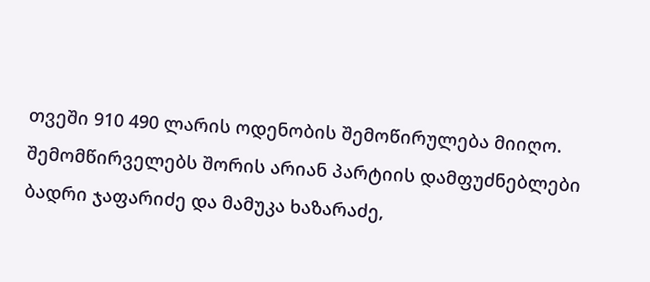თვეში 910 490 ლარის ოდენობის შემოწირულება მიიღო. შემომწირველებს შორის არიან პარტიის დამფუძნებლები ბადრი ჯაფარიძე და მამუკა ხაზარაძე,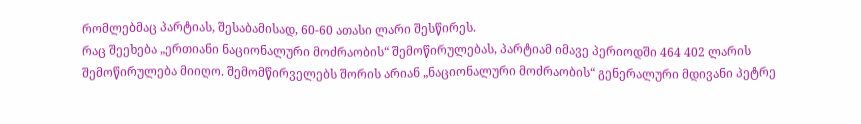რომლებმაც პარტიას, შესაბამისად, 60-60 ათასი ლარი შესწირეს.
რაც შეეხება „ერთიანი ნაციონალური მოძრაობის“ შემოწირულებას, პარტიამ იმავე პერიოდში 464 402 ლარის შემოწირულება მიიღო. შემომწირველებს შორის არიან „ნაციონალური მოძრაობის“ გენერალური მდივანი პეტრე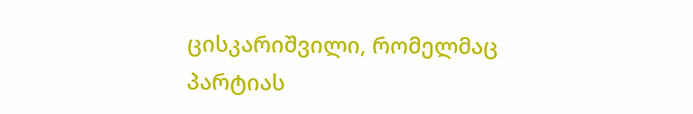ცისკარიშვილი, რომელმაც პარტიას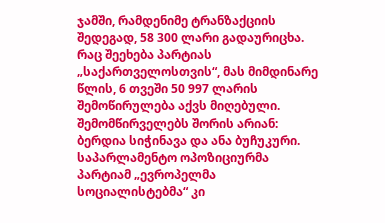ჯამში, რამდენიმე ტრანზაქციის შედეგად, 58 300 ლარი გადაურიცხა.
რაც შეეხება პარტიას „საქართველოსთვის“, მას მიმდინარე წლის, 6 თვეში 50 997 ლარის შემოწირულება აქვს მიღებული. შემომწირველებს შორის არიან: ბერდია სიჭინავა და ანა ბუჩუკური.
საპარლამენტო ოპოზიციურმა პარტიამ „ევროპელმა სოციალისტებმა“ კი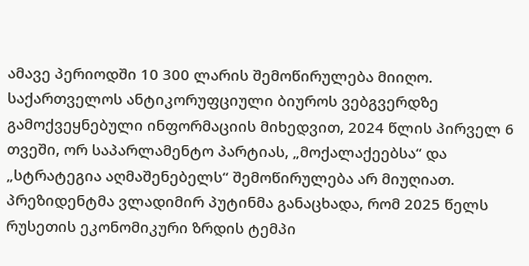ამავე პერიოდში 10 300 ლარის შემოწირულება მიიღო.
საქართველოს ანტიკორუფციული ბიუროს ვებგვერდზე გამოქვეყნებული ინფორმაციის მიხედვით, 2024 წლის პირველ 6 თვეში, ორ საპარლამენტო პარტიას, „მოქალაქეებსა“ და „სტრატეგია აღმაშენებელს“ შემოწირულება არ მიუღიათ.
პრეზიდენტმა ვლადიმირ პუტინმა განაცხადა, რომ 2025 წელს რუსეთის ეკონომიკური ზრდის ტემპი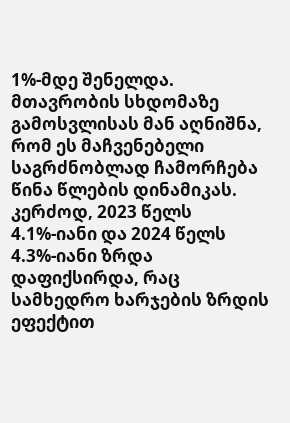1%-მდე შენელდა.
მთავრობის სხდომაზე გამოსვლისას მან აღნიშნა, რომ ეს მაჩვენებელი საგრძნობლად ჩამორჩება წინა წლების დინამიკას. კერძოდ, 2023 წელს 4.1%-იანი და 2024 წელს 4.3%-იანი ზრდა დაფიქსირდა, რაც სამხედრო ხარჯების ზრდის ეფექტით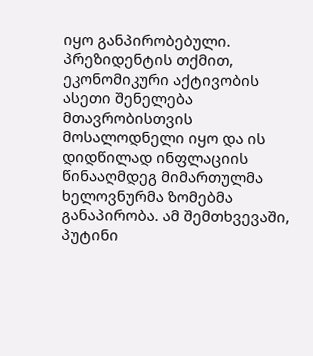იყო განპირობებული.
პრეზიდენტის თქმით, ეკონომიკური აქტივობის ასეთი შენელება მთავრობისთვის მოსალოდნელი იყო და ის დიდწილად ინფლაციის წინააღმდეგ მიმართულმა ხელოვნურმა ზომებმა განაპირობა. ამ შემთხვევაში, პუტინი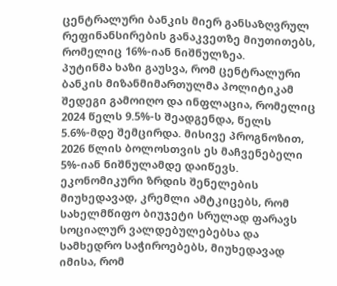ცენტრალური ბანკის მიერ განსაზღვრულ რეფინანსირების განაკვეთზე მიუთითებს, რომელიც 16%-იან ნიშნულზეა.
პუტინმა ხაზი გაუსვა, რომ ცენტრალური ბანკის მიზანმიმართულმა პოლიტიკამ შედეგი გამოიღო და ინფლაცია, რომელიც 2024 წელს 9.5%-ს შეადგენდა, წელს 5.6%-მდე შემცირდა. მისივე პროგნოზით, 2026 წლის ბოლოსთვის ეს მაჩვენებელი 5%-იან ნიშნულამდე დაიწევს.
ეკონომიკური ზრდის შენელების მიუხედავად, კრემლი ამტკიცებს, რომ სახელმწიფო ბიუჯეტი სრულად ფარავს სოციალურ ვალდებულებებსა და სამხედრო საჭიროებებს, მიუხედავად იმისა, რომ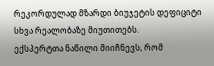რეკორდულად მზარდი ბიუჯეტის დეფიციტი სხვა რეალობაზე მიუთითებს.
ექსპერტთა ნაწილი მიიჩნევს, რომ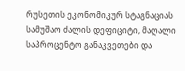რუსეთის ეკონომიკურ სტაგნაციას სამუშაო ძალის დეფიციტი, მაღალი საპროცენტო განაკვეთები და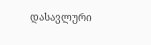დასავლური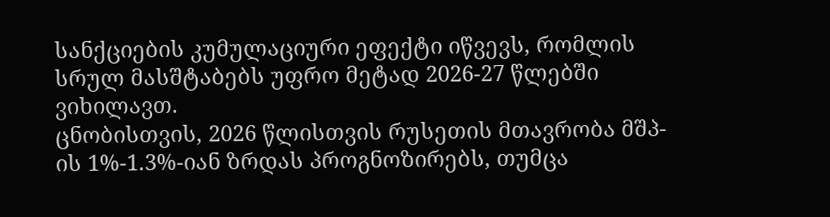სანქციების კუმულაციური ეფექტი იწვევს, რომლის სრულ მასშტაბებს უფრო მეტად 2026-27 წლებში ვიხილავთ.
ცნობისთვის, 2026 წლისთვის რუსეთის მთავრობა მშპ-ის 1%-1.3%-იან ზრდას პროგნოზირებს, თუმცა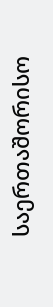საერთაშორისო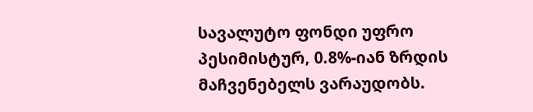სავალუტო ფონდი უფრო პესიმისტურ, 0.8%-იან ზრდის მაჩვენებელს ვარაუდობს.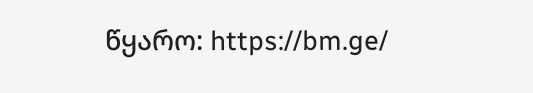წყარო: https://bm.ge/